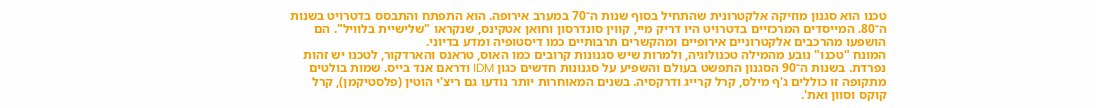טכנו הוא סגנון מוזיקה אלקטרונית שהתחיל בסוף שנות ה־70 במערב אירופה. הוא התפתח והתבסס בדטרויט בשנות ה־80. המייסדים המרכזיים בדטרויט היו דריק מיי, קווין סונדרסון וחואן אטקינס, שנקראו "שלישיית בלוויל". הם הושפעו מהרכבים אלקטרוניים אירופיים ומהקשרים תרבותיים כמו דיסטופיה ומדע בדיוני.
המונח "טכנו" נובע מהמילה טכנולוגיה, ולמרות שיש סגנונות קרובים כמו האוס, טראנס והארדקור, לטכנו יש זהות נפרדת. בשנות ה־90 הסגנון התפשט בעולם והשפיע על סגנונות חדשים כגון IDM ודראם אנד בייס. שמות בולטים מתקופה זו כוללים ג'ף מילס, קרל קרייג ודרקסיה. בשנים המאוחרות יותר נודעו גם ריצ'י הוטין (פלסטיקמן), קרל קוקס וסוון ואת'.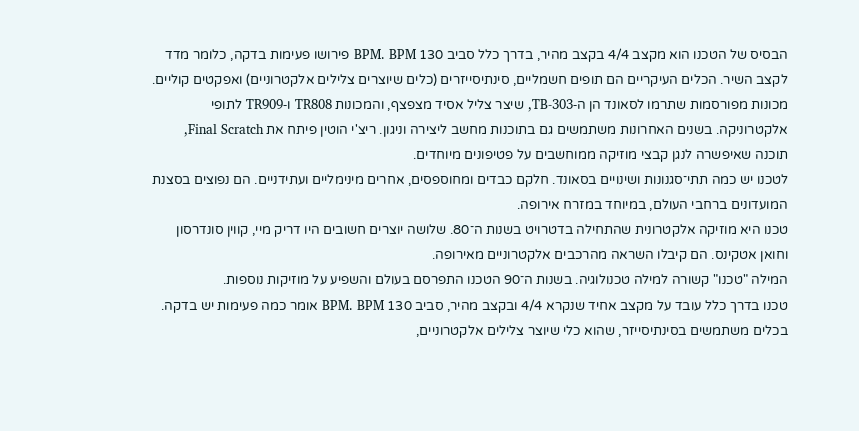הבסיס של הטכנו הוא מקצב 4/4 בקצב מהיר, בדרך כלל סביב 130 BPM. BPM פירושו פעימות בדקה, כלומר מדד לקצב השיר. הכלים העיקריים הם תופים חשמליים, סינתיסייזרים (כלים שיוצרים צלילים אלקטרוניים) ואפקטים קוליים. מכונות מפורסמות שתרמו לסאונד הן ה‑TB‑303, שיצר צליל אסיד מצפצף, והמכונות TR808 ו‑TR909 לתופי אלקטרוניקה. בשנים האחרונות משתמשים גם בתוכנות מחשב ליצירה וניגון. ריצ'י הוטין פיתח את Final Scratch, תוכנה שאיפשרה לנגן קבצי מוזיקה ממוחשבים על פטיפונים מיוחדים.
לטכנו יש כמה תתי־סגנונות ושינויים בסאונד. חלקם כבדים ומחוספסים, אחרים מינימליים ועתידניים. הם נפוצים בסצנת המועדונים ברחבי העולם, במיוחד במזרח אירופה.
טכנו היא מוזיקה אלקטרונית שהתחילה בדטרויט בשנות ה־80. שלושה יוצרים חשובים היו דריק מיי, קווין סונדרסון וחואן אטקינס. הם קיבלו השראה מהרכבים אלקטרוניים מאירופה.
המילה "טכנו" קשורה למילה טכנולוגיה. בשנות ה־90 הטכנו התפרסם בעולם והשפיע על מוזיקות נוספות.
טכנו בדרך כלל עובד על מקצב אחיד שנקרא 4/4 ובקצב מהיר, סביב 130 BPM. BPM אומר כמה פעימות יש בדקה.
בכלים משתמשים בסינתיסייזר, שהוא כלי שיוצר צלילים אלקטרוניים,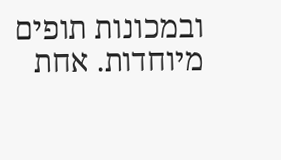ובמכונות תופים מיוחדות. אחת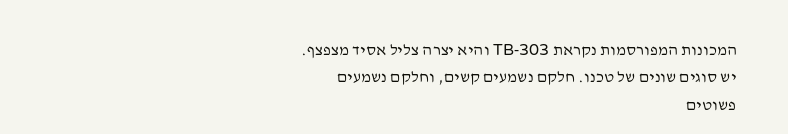המכונות המפורסמות נקראת TB‑303 והיא יצרה צליל אסיד מצפצף.
יש סוגים שונים של טכנו. חלקם נשמעים קשים, וחלקם נשמעים פשוטים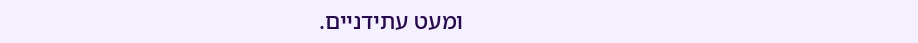ומעט עתידניים.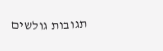תגובות גולשים